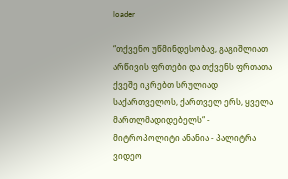loader

“თქვენო უწმინდესობავ, გაგიშლიათ არწივის ფრთები და თქვენს ფრთათა ქვეშე იკრებთ სრულიად საქართველოს, ქართველ ერს, ყველა მართლმადიდებელს“ - მიტროპოლიტი ანანია - პალიტრა ვიდეო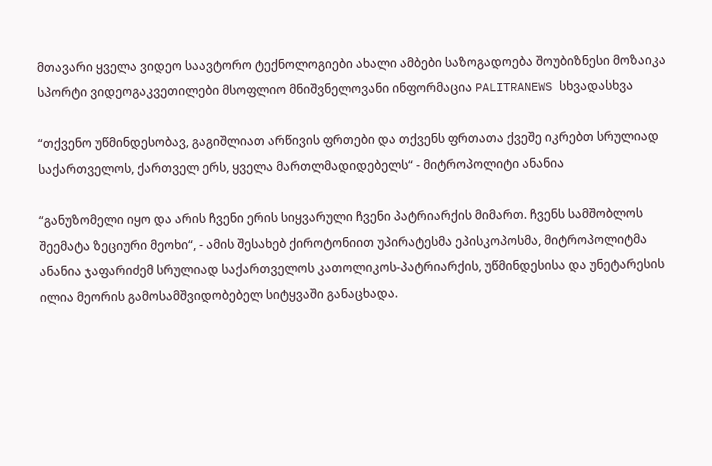მთავარი ყველა ვიდეო საავტორო ტექნოლოგიები ახალი ამბები საზოგადოება შოუბიზნესი მოზაიკა სპორტი ვიდეოგაკვეთილები მსოფლიო მნიშვნელოვანი ინფორმაცია PALITRANEWS სხვადასხვა

“თქვენო უწმინდესობავ, გაგიშლიათ არწივის ფრთები და თქვენს ფრთათა ქვეშე იკრებთ სრულიად საქართველოს, ქართველ ერს, ყველა მართლმადიდებელს“ - მიტროპოლიტი ანანია

“განუზომელი იყო და არის ჩვენი ერის სიყვარული ჩვენი პატრიარქის მიმართ. ჩვენს სამშობლოს შეემატა ზეციური მეოხი“, - ამის შესახებ ქიროტონიით უპირატესმა ეპისკოპოსმა, მიტროპოლიტმა ანანია ჯაფარიძემ სრულიად საქართველოს კათოლიკოს-პატრიარქის, უწმინდესისა და უნეტარესის ილია მეორის გამოსამშვიდობებელ სიტყვაში განაცხადა.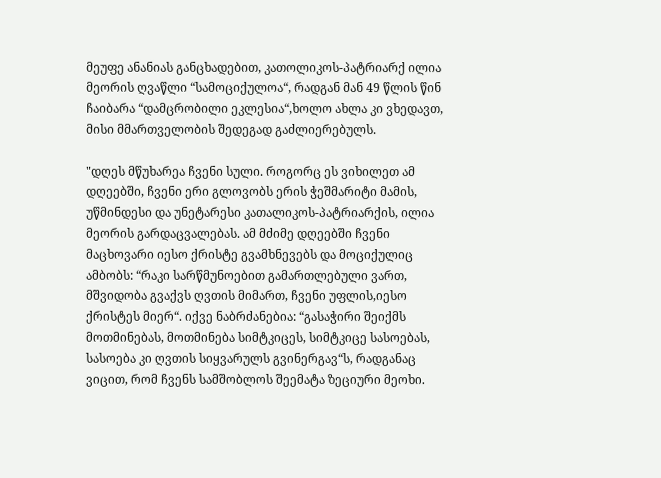მეუფე ანანიას განცხადებით, კათოლიკოს-პატრიარქ ილია მეორის ღვაწლი “სამოციქულოა“, რადგან მან 49 წლის წინ ჩაიბარა “დამცრობილი ეკლესია“,ხოლო ახლა კი ვხედავთ, მისი მმართველობის შედეგად გაძლიერებულს.

"დღეს მწუხარეა ჩვენი სული. როგორც ეს ვიხილეთ ამ დღეებში, ჩვენი ერი გლოვობს ერის ჭეშმარიტი მამის, უწმინდესი და უნეტარესი კათალიკოს-პატრიარქის, ილია მეორის გარდაცვალებას. ამ მძიმე დღეებში ჩვენი მაცხოვარი იესო ქრისტე გვამხნევებს და მოციქულიც ამბობს: “რაკი სარწმუნოებით გამართლებული ვართ, მშვიდობა გვაქვს ღვთის მიმართ, ჩვენი უფლის,იესო ქრისტეს მიერ“. იქვე ნაბრძანებია: “გასაჭირი შეიქმს მოთმინებას, მოთმინება სიმტკიცეს, სიმტკიცე სასოებას, სასოება კი ღვთის სიყვარულს გვინერგავ“ს, რადგანაც ვიცით, რომ ჩვენს სამშობლოს შეემატა ზეციური მეოხი.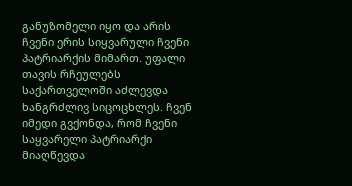განუზომელი იყო და არის ჩვენი ერის სიყვარული ჩვენი პატრიარქის მიმართ. უფალი თავის რჩეულებს საქართველოში აძლევდა ხანგრძლივ სიცოცხლეს. ჩვენ იმედი გვქონდა, რომ ჩვენი საყვარელი პატრიარქი მიაღწევდა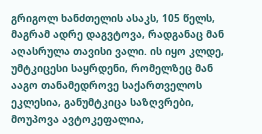გრიგოლ ხანძთელის ასაკს, 105 წელს, მაგრამ ადრე დაგვტოვა, რადგანაც მან აღასრულა თავისი ვალი. ის იყო კლდე, უმტკიცესი საყრდენი, რომელზეც მან ააგო თანამედროვე საქართველოს ეკლესია, განუმტკიცა საზღვრები, მოუპოვა ავტოკეფალია,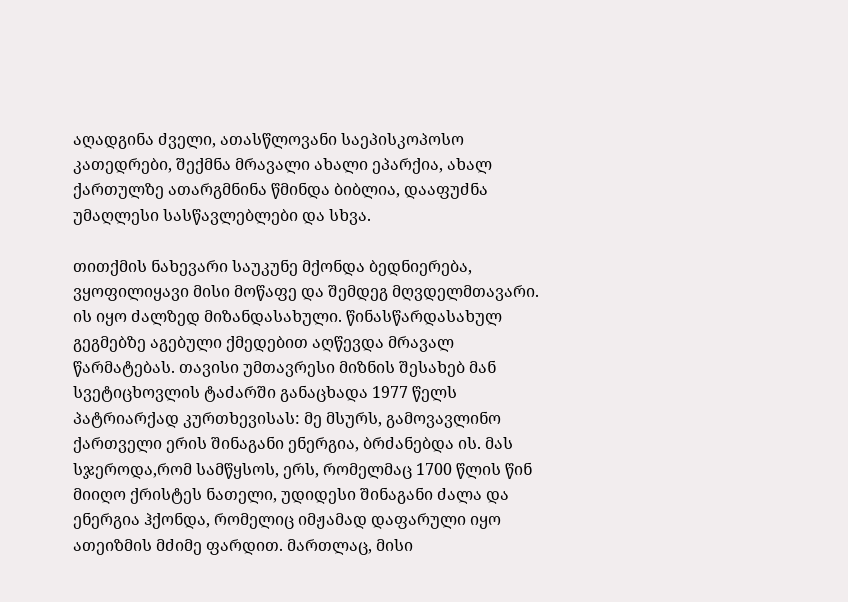აღადგინა ძველი, ათასწლოვანი საეპისკოპოსო კათედრები, შექმნა მრავალი ახალი ეპარქია, ახალ ქართულზე ათარგმნინა წმინდა ბიბლია, დააფუძნა უმაღლესი სასწავლებლები და სხვა.

თითქმის ნახევარი საუკუნე მქონდა ბედნიერება, ვყოფილიყავი მისი მოწაფე და შემდეგ მღვდელმთავარი. ის იყო ძალზედ მიზანდასახული. წინასწარდასახულ გეგმებზე აგებული ქმედებით აღწევდა მრავალ წარმატებას. თავისი უმთავრესი მიზნის შესახებ მან სვეტიცხოვლის ტაძარში განაცხადა 1977 წელს პატრიარქად კურთხევისას: მე მსურს, გამოვავლინო ქართველი ერის შინაგანი ენერგია, ბრძანებდა ის. მას სჯეროდა,რომ სამწყსოს, ერს, რომელმაც 1700 წლის წინ მიიღო ქრისტეს ნათელი, უდიდესი შინაგანი ძალა და ენერგია ჰქონდა, რომელიც იმჟამად დაფარული იყო ათეიზმის მძიმე ფარდით. მართლაც, მისი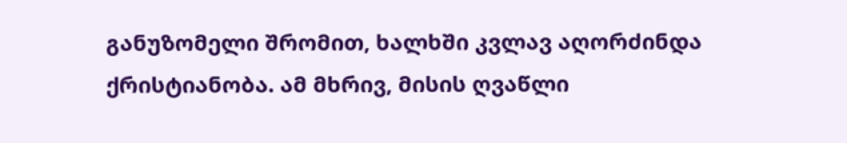განუზომელი შრომით, ხალხში კვლავ აღორძინდა ქრისტიანობა. ამ მხრივ, მისის ღვაწლი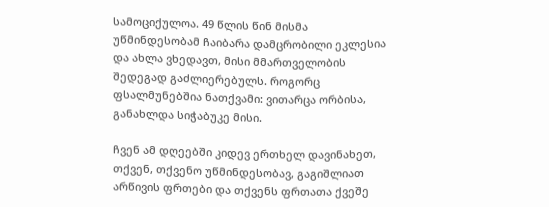სამოციქულოა. 49 წლის წინ მისმა უწმინდესობამ ჩაიბარა დამცრობილი ეკლესია და ახლა ვხედავთ, მისი მმართველობის შედეგად გაძლიერებულს. როგორც ფსალმუნებშია ნათქვამი: ვითარცა ორბისა, განახლდა სიჭაბუკე მისი.

ჩვენ ამ დღეებში კიდევ ერთხელ დავინახეთ, თქვენ, თქვენო უწმინდესობავ, გაგიშლიათ არწივის ფრთები და თქვენს ფრთათა ქვეშე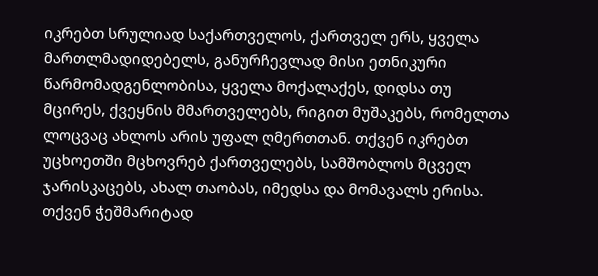იკრებთ სრულიად საქართველოს, ქართველ ერს, ყველა მართლმადიდებელს, განურჩევლად მისი ეთნიკური წარმომადგენლობისა, ყველა მოქალაქეს, დიდსა თუ მცირეს, ქვეყნის მმართველებს, რიგით მუშაკებს, რომელთა ლოცვაც ახლოს არის უფალ ღმერთთან. თქვენ იკრებთ უცხოეთში მცხოვრებ ქართველებს, სამშობლოს მცველ ჯარისკაცებს, ახალ თაობას, იმედსა და მომავალს ერისა. თქვენ ჭეშმარიტად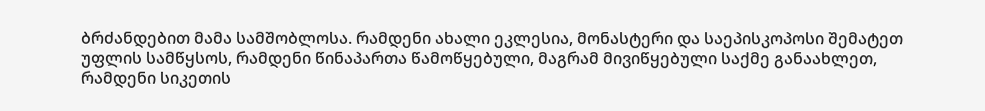ბრძანდებით მამა სამშობლოსა. რამდენი ახალი ეკლესია, მონასტერი და საეპისკოპოსი შემატეთ უფლის სამწყსოს, რამდენი წინაპართა წამოწყებული, მაგრამ მივიწყებული საქმე განაახლეთ, რამდენი სიკეთის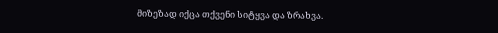მიზეზად იქცა თქვენი სიტყვა და ზრახვა.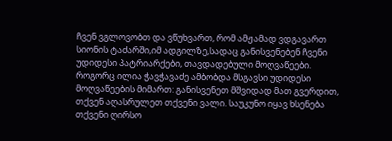ჩვენ ვგლოვობთ და ვწუხვართ, რომ ამჟამად ვდგავართ სიონის ტაძარში,იმ ადგილზე,სადაც განისვენებენ ჩვენი უდიდესი პატრიარქები, თავდადებული მოღვაწეები. როგორც ილია ჭავჭავაძე ამბობდა მსგავსი უდიდესი მოღვაწეების მიმართ: განისვენეთ მშვიდად მათ გვერდით, თქვენ აღასრულეთ თქვენი ვალი. საუკუნო იყავ ხსენება თქვენი ღირსო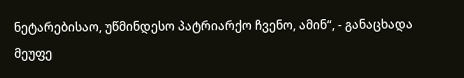ნეტარებისაო, უწმინდესო პატრიარქო ჩვენო, ამინ“, - განაცხადა მეუფე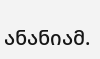ანანიამ.